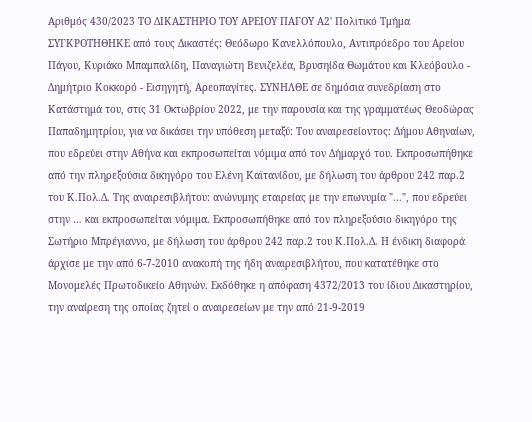Αριθμός 430/2023 ΤΟ ΔΙΚΑΣΤΗΡΙΟ ΤΟΥ ΑΡΕΙΟΥ ΠΑΓΟΥ Α2' Πολιτικό Τμήμα ΣΥΓΚΡΟΤΗΘΗΚΕ από τους Δικαστές: Θεόδωρο Κανελλόπουλο, Αντιπρόεδρο του Αρείου Πάγου, Κυριάκο Μπαμπαλίδη, Παναγιώτη Βενιζελέα, Βρυσηίδα Θωμάτου και Κλεόβουλο - Δημήτριο Κοκκορό - Εισηγητή, Αρεοπαγίτες. ΣΥΝΗΛΘΕ σε δημόσια συνεδρίαση στο Κατάστημά του, στις 31 Οκτωβρίου 2022, με την παρουσία και της γραμματέως Θεοδώρας Παπαδημητρίου, για να δικάσει την υπόθεση μεταξύ: Του αναιρεσείοντος: Δήμου Αθηναίων, που εδρεύει στην Αθήνα και εκπροσωπείται νόμιμα από τον Δήμαρχό του. Εκπροσωπήθηκε από την πληρεξούσια δικηγόρο του Ελένη Καϊτανίδου, με δήλωση του άρθρου 242 παρ.2 του Κ.Πολ.Δ. Της αναιρεσιβλήτου: ανώνυμης εταιρείας με την επωνυμία "...", που εδρεύει στην … και εκπροσωπείται νόμιμα. Εκπροσωπήθηκε από τον πληρεξούσιο δικηγόρο της Σωτήριο Μπρέγιαννο, με δήλωση του άρθρου 242 παρ.2 του Κ.Πολ.Δ. Η ένδικη διαφορά άρχισε με την από 6-7-2010 ανακοπή της ήδη αναιρεσιβλήτου, που κατατέθηκε στο Μονομελές Πρωτοδικείο Αθηνών. Εκδόθηκε η απόφαση 4372/2013 του ίδιου Δικαστηρίου, την αναίρεση της οποίας ζητεί ο αναιρεσείων με την από 21-9-2019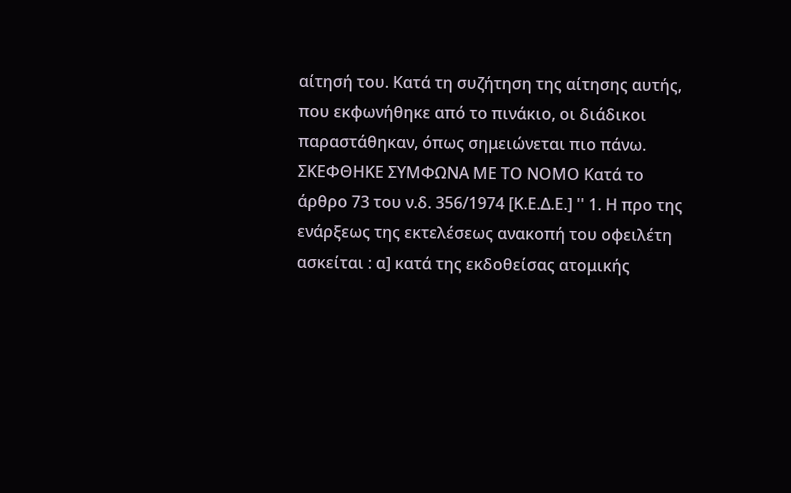αίτησή του. Κατά τη συζήτηση της αίτησης αυτής, που εκφωνήθηκε από το πινάκιο, οι διάδικοι παραστάθηκαν, όπως σημειώνεται πιο πάνω. ΣΚΕΦΘΗΚΕ ΣΥΜΦΩΝΑ ΜΕ ΤΟ ΝΟΜΟ Κατά το άρθρο 73 του ν.δ. 356/1974 [Κ.Ε.Δ.Ε.] '' 1. Η προ της ενάρξεως της εκτελέσεως ανακοπή του οφειλέτη ασκείται : α] κατά της εκδοθείσας ατομικής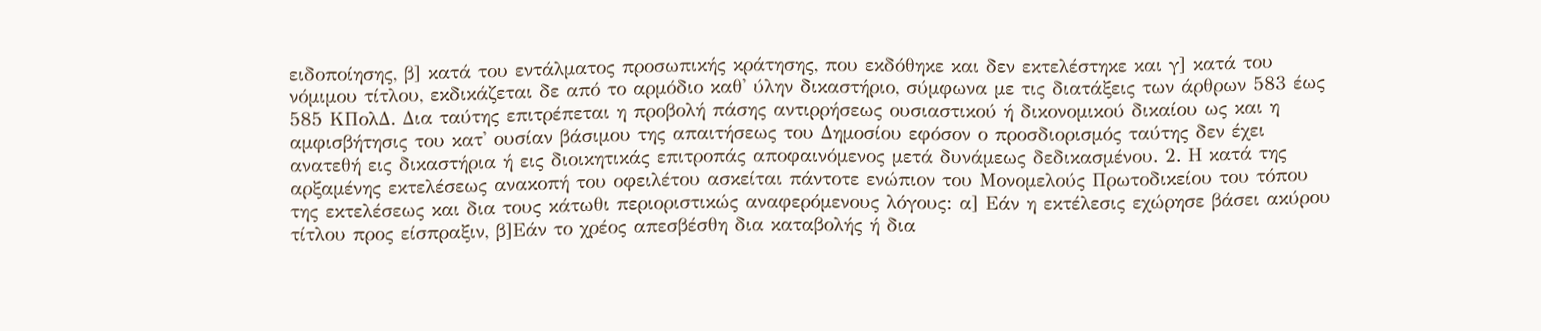ειδοποίησης, β] κατά του εντάλματος προσωπικής κράτησης, που εκδόθηκε και δεν εκτελέστηκε και γ] κατά του νόμιμου τίτλου, εκδικάζεται δε από το αρμόδιο καθ' ύλην δικαστήριο, σύμφωνα με τις διατάξεις των άρθρων 583 έως 585 ΚΠολΔ. Δια ταύτης επιτρέπεται η προβολή πάσης αντιρρήσεως ουσιαστικού ή δικονομικού δικαίου ως και η αμφισβήτησις του κατ' ουσίαν βάσιμου της απαιτήσεως του Δημοσίου εφόσον ο προσδιορισμός ταύτης δεν έχει ανατεθή εις δικαστήρια ή εις διοικητικάς επιτροπάς αποφαινόμενος μετά δυνάμεως δεδικασμένου. 2. Η κατά της αρξαμένης εκτελέσεως ανακοπή του οφειλέτου ασκείται πάντοτε ενώπιον του Μονομελούς Πρωτοδικείου του τόπου της εκτελέσεως και δια τους κάτωθι περιοριστικώς αναφερόμενους λόγους: α] Εάν η εκτέλεσις εχώρησε βάσει ακύρου τίτλου προς είσπραξιν, β]Εάν το χρέος απεσβέσθη δια καταβολής ή δια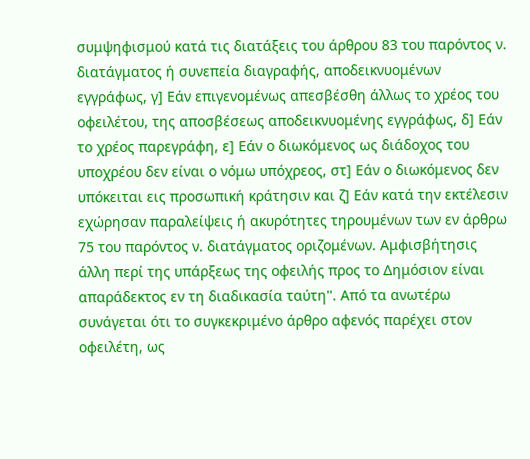συμψηφισμού κατά τις διατάξεις του άρθρου 83 του παρόντος ν. διατάγματος ή συνεπεία διαγραφής, αποδεικνυομένων εγγράφως, γ] Εάν επιγενομένως απεσβέσθη άλλως το χρέος του οφειλέτου, της αποσβέσεως αποδεικνυομένης εγγράφως, δ] Εάν το χρέος παρεγράφη, ε] Εάν ο διωκόμενος ως διάδοχος του υποχρέου δεν είναι ο νόμω υπόχρεος, στ] Εάν ο διωκόμενος δεν υπόκειται εις προσωπική κράτησιν και ζ] Εάν κατά την εκτέλεσιν εχώρησαν παραλείψεις ή ακυρότητες τηρουμένων των εν άρθρω 75 του παρόντος ν. διατάγματος οριζομένων. Αμφισβήτησις άλλη περί της υπάρξεως της οφειλής προς το Δημόσιον είναι απαράδεκτος εν τη διαδικασία ταύτη''. Από τα ανωτέρω συνάγεται ότι το συγκεκριμένο άρθρο αφενός παρέχει στον οφειλέτη, ως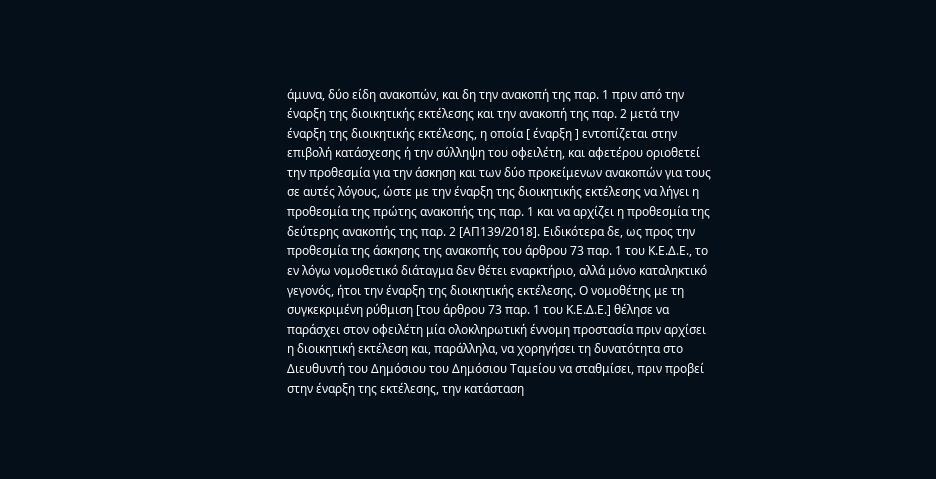άμυνα, δύο είδη ανακοπών, και δη την ανακοπή της παρ. 1 πριν από την έναρξη της διοικητικής εκτέλεσης και την ανακοπή της παρ. 2 μετά την έναρξη της διοικητικής εκτέλεσης, η οποία [ έναρξη ] εντοπίζεται στην επιβολή κατάσχεσης ή την σύλληψη του οφειλέτη, και αφετέρου οριοθετεί την προθεσμία για την άσκηση και των δύο προκείμενων ανακοπών για τους σε αυτές λόγους, ώστε με την έναρξη της διοικητικής εκτέλεσης να λήγει η προθεσμία της πρώτης ανακοπής της παρ. 1 και να αρχίζει η προθεσμία της δεύτερης ανακοπής της παρ. 2 [ΑΠ139/2018]. Ειδικότερα δε, ως προς την προθεσμία της άσκησης της ανακοπής του άρθρου 73 παρ. 1 του Κ.Ε.Δ.Ε., το εν λόγω νομοθετικό διάταγμα δεν θέτει εναρκτήριο, αλλά μόνο καταληκτικό γεγονός, ήτοι την έναρξη της διοικητικής εκτέλεσης. Ο νομοθέτης με τη συγκεκριμένη ρύθμιση [του άρθρου 73 παρ. 1 του Κ.Ε.Δ.Ε.] θέλησε να παράσχει στον οφειλέτη μία ολοκληρωτική έννομη προστασία πριν αρχίσει η διοικητική εκτέλεση και, παράλληλα, να χορηγήσει τη δυνατότητα στο Διευθυντή του Δημόσιου του Δημόσιου Ταμείου να σταθμίσει, πριν προβεί στην έναρξη της εκτέλεσης, την κατάσταση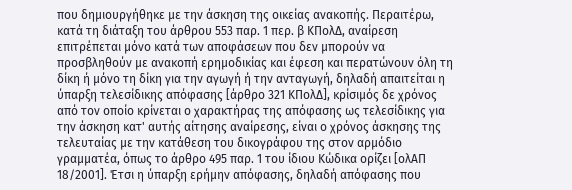που δημιουργήθηκε με την άσκηση της οικείας ανακοπής. Περαιτέρω, κατά τη διάταξη του άρθρου 553 παρ. 1 περ. β ΚΠολΔ, αναίρεση επιτρέπεται μόνο κατά των αποφάσεων που δεν μπορούν να προσβληθούν με ανακοπή ερημοδικίας και έφεση και περατώνουν όλη τη δίκη ή μόνο τη δίκη για την αγωγή ή την ανταγωγή, δηλαδή απαιτείται η ύπαρξη τελεσίδικης απόφασης [άρθρο 321 ΚΠολΔ], κρίσιμός δε χρόνος από τον οποίο κρίνεται ο χαρακτήρας της απόφασης ως τελεσίδικης για την άσκηση κατ' αυτής αίτησης αναίρεσης, είναι ο χρόνος άσκησης της τελευταίας με την κατάθεση του δικογράφου της στον αρμόδιο γραμματέα, όπως το άρθρο 495 παρ. 1 του ίδιου Κώδικα ορίζει [ολΑΠ 18/2001]. Έτσι η ύπαρξη ερήμην απόφασης, δηλαδή απόφασης που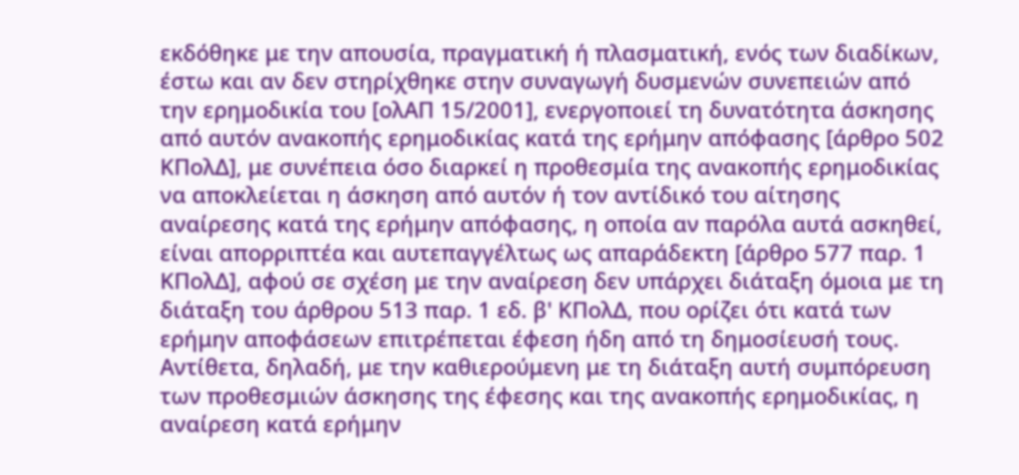εκδόθηκε με την απουσία, πραγματική ή πλασματική, ενός των διαδίκων, έστω και αν δεν στηρίχθηκε στην συναγωγή δυσμενών συνεπειών από την ερημοδικία του [ολΑΠ 15/2001], ενεργοποιεί τη δυνατότητα άσκησης από αυτόν ανακοπής ερημοδικίας κατά της ερήμην απόφασης [άρθρο 502 ΚΠολΔ], με συνέπεια όσο διαρκεί η προθεσμία της ανακοπής ερημοδικίας να αποκλείεται η άσκηση από αυτόν ή τον αντίδικό του αίτησης αναίρεσης κατά της ερήμην απόφασης, η οποία αν παρόλα αυτά ασκηθεί, είναι απορριπτέα και αυτεπαγγέλτως ως απαράδεκτη [άρθρο 577 παρ. 1 ΚΠολΔ], αφού σε σχέση με την αναίρεση δεν υπάρχει διάταξη όμοια με τη διάταξη του άρθρου 513 παρ. 1 εδ. β' ΚΠολΔ, που ορίζει ότι κατά των ερήμην αποφάσεων επιτρέπεται έφεση ήδη από τη δημοσίευσή τους. Αντίθετα, δηλαδή, με την καθιερούμενη με τη διάταξη αυτή συμπόρευση των προθεσμιών άσκησης της έφεσης και της ανακοπής ερημοδικίας, η αναίρεση κατά ερήμην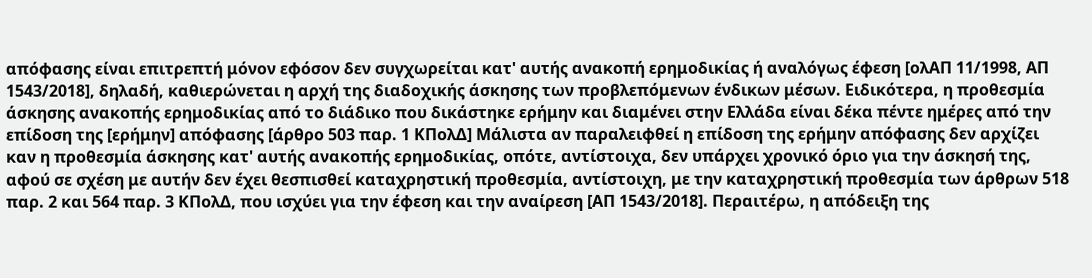απόφασης είναι επιτρεπτή μόνον εφόσον δεν συγχωρείται κατ' αυτής ανακοπή ερημοδικίας ή αναλόγως έφεση [ολΑΠ 11/1998, ΑΠ 1543/2018], δηλαδή, καθιερώνεται η αρχή της διαδοχικής άσκησης των προβλεπόμενων ένδικων μέσων. Ειδικότερα, η προθεσμία άσκησης ανακοπής ερημοδικίας από το διάδικο που δικάστηκε ερήμην και διαμένει στην Ελλάδα είναι δέκα πέντε ημέρες από την επίδοση της [ερήμην] απόφασης [άρθρο 503 παρ. 1 ΚΠολΔ] Μάλιστα αν παραλειφθεί η επίδοση της ερήμην απόφασης δεν αρχίζει καν η προθεσμία άσκησης κατ' αυτής ανακοπής ερημοδικίας, οπότε, αντίστοιχα, δεν υπάρχει χρονικό όριο για την άσκησή της, αφού σε σχέση με αυτήν δεν έχει θεσπισθεί καταχρηστική προθεσμία, αντίστοιχη, με την καταχρηστική προθεσμία των άρθρων 518 παρ. 2 και 564 παρ. 3 ΚΠολΔ, που ισχύει για την έφεση και την αναίρεση [ΑΠ 1543/2018]. Περαιτέρω, η απόδειξη της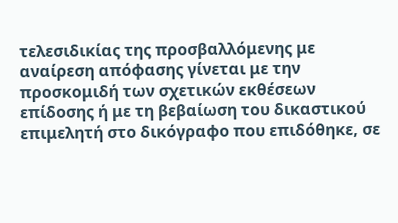τελεσιδικίας της προσβαλλόμενης με αναίρεση απόφασης γίνεται με την προσκομιδή των σχετικών εκθέσεων επίδοσης ή με τη βεβαίωση του δικαστικού επιμελητή στο δικόγραφο που επιδόθηκε, σε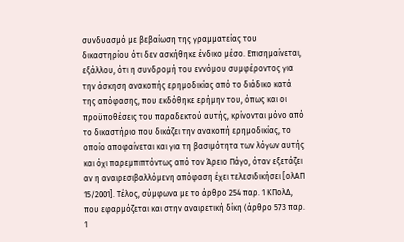συνδυασμό με βεβαίωση της γραμματείας του δικαστηρίου ότι δεν ασκήθηκε ένδικο μέσο. Επισημαίνεται, εξάλλου, ότι η συνδρομή του εννόμου συμφέροντος για την άσκηση ανακοπής ερημοδικίας από το διάδικο κατά της απόφασης, που εκδόθηκε ερήμην του, όπως και οι προϋποθέσεις του παραδεκτού αυτής, κρίνονται μόνο από το δικαστήριο που δικάζει την ανακοπή ερημοδικίας, το οποίο αποφαίνεται και για τη βασιμότητα των λόγων αυτής και όχι παρεμπιπτόντως από τον Άρειο Πάγο, όταν εξετάζει αν η αναιρεσιβαλλόμενη απόφαση έχει τελεσιδικήσει [ολΑΠ 15/2001]. Τέλος, σύμφωνα με το άρθρο 254 παρ. 1 ΚΠολΔ, που εφαρμόζεται και στην αναιρετική δίκη (άρθρο 573 παρ. 1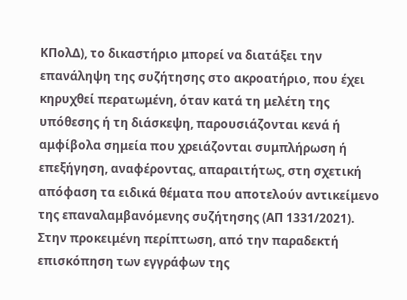ΚΠολΔ), το δικαστήριο μπορεί να διατάξει την επανάληψη της συζήτησης στο ακροατήριο, που έχει κηρυχθεί περατωμένη, όταν κατά τη μελέτη της υπόθεσης ή τη διάσκεψη, παρουσιάζονται κενά ή αμφίβολα σημεία που χρειάζονται συμπλήρωση ή επεξήγηση, αναφέροντας, απαραιτήτως, στη σχετική απόφαση τα ειδικά θέματα που αποτελούν αντικείμενο της επαναλαμβανόμενης συζήτησης (ΑΠ 1331/2021). Στην προκειμένη περίπτωση, από την παραδεκτή επισκόπηση των εγγράφων της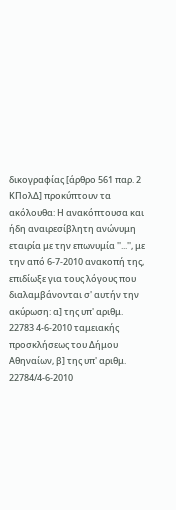δικογραφίας [άρθρο 561 παρ. 2 ΚΠολΔ] προκύπτουν τα ακόλουθα: Η ανακόπτουσα και ήδη αναιρεσίβλητη ανώνυμη εταιρία με την επωνυμία ''...'', με την από 6-7-2010 ανακοπή της, επιδίωξε για τους λόγους που διαλαμβάνονται σ' αυτήν την ακύρωση: α] της υπ' αριθμ. 22783 4-6-2010 ταμειακής προσκλήσεως του Δήμου Αθηναίων, β] της υπ' αριθμ. 22784/4-6-2010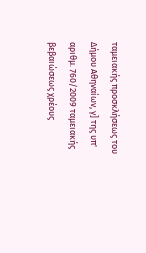ταμειακής προσκλήσεως του Δήμου Αθηναίων, γ] της υπ' αριθμ. 760/2009 ταμειακής βεβαιώσεως χρέους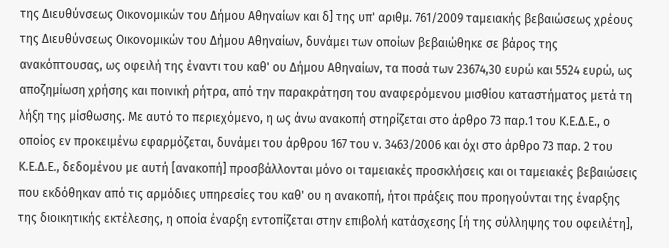της Διευθύνσεως Οικονομικών του Δήμου Αθηναίων και δ] της υπ' αριθμ. 761/2009 ταμειακής βεβαιώσεως χρέους της Διευθύνσεως Οικονομικών του Δήμου Αθηναίων, δυνάμει των οποίων βεβαιώθηκε σε βάρος της ανακόπτουσας, ως οφειλή της έναντι του καθ' ου Δήμου Αθηναίων, τα ποσά των 23674,30 ευρώ και 5524 ευρώ, ως αποζημίωση χρήσης και ποινική ρήτρα, από την παρακράτηση του αναφερόμενου μισθίου καταστήματος μετά τη λήξη της μίσθωσης. Με αυτό το περιεχόμενο, η ως άνω ανακοπή στηρίζεται στο άρθρο 73 παρ.1 του Κ.Ε.Δ.Ε., ο οποίος εν προκειμένω εφαρμόζεται, δυνάμει του άρθρου 167 του ν. 3463/2006 και όχι στο άρθρο 73 παρ. 2 του Κ.Ε.Δ.Ε., δεδομένου με αυτή [ανακοπή] προσβάλλονται μόνο οι ταμειακές προσκλήσεις και οι ταμειακές βεβαιώσεις που εκδόθηκαν από τις αρμόδιες υπηρεσίες του καθ' ου η ανακοπή, ήτοι πράξεις που προηγούνται της έναρξης της διοικητικής εκτέλεσης, η οποία έναρξη εντοπίζεται στην επιβολή κατάσχεσης [ή της σύλληψης του οφειλέτη],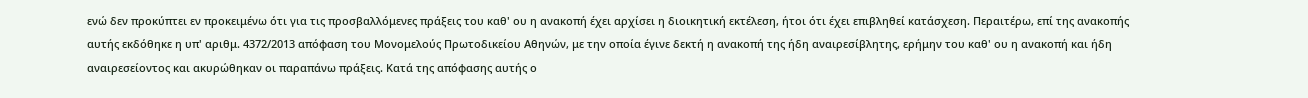ενώ δεν προκύπτει εν προκειμένω ότι για τις προσβαλλόμενες πράξεις του καθ' ου η ανακοπή έχει αρχίσει η διοικητική εκτέλεση, ήτοι ότι έχει επιβληθεί κατάσχεση. Περαιτέρω, επί της ανακοπής αυτής εκδόθηκε η υπ' αριθμ. 4372/2013 απόφαση του Μονομελούς Πρωτοδικείου Αθηνών, με την οποία έγινε δεκτή η ανακοπή της ήδη αναιρεσίβλητης, ερήμην του καθ' ου η ανακοπή και ήδη αναιρεσείοντος και ακυρώθηκαν οι παραπάνω πράξεις. Κατά της απόφασης αυτής ο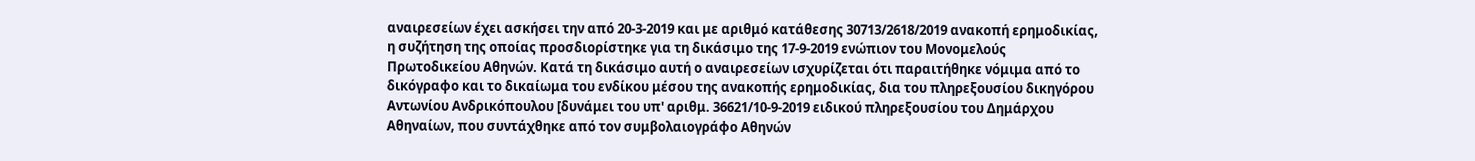αναιρεσείων έχει ασκήσει την από 20-3-2019 και με αριθμό κατάθεσης 30713/2618/2019 ανακοπή ερημοδικίας, η συζήτηση της οποίας προσδιορίστηκε για τη δικάσιμο της 17-9-2019 ενώπιον του Μονομελούς Πρωτοδικείου Αθηνών. Κατά τη δικάσιμο αυτή ο αναιρεσείων ισχυρίζεται ότι παραιτήθηκε νόμιμα από το δικόγραφο και το δικαίωμα του ενδίκου μέσου της ανακοπής ερημοδικίας, δια του πληρεξουσίου δικηγόρου Αντωνίου Ανδρικόπουλου [δυνάμει του υπ' αριθμ. 36621/10-9-2019 ειδικού πληρεξουσίου του Δημάρχου Αθηναίων, που συντάχθηκε από τον συμβολαιογράφο Αθηνών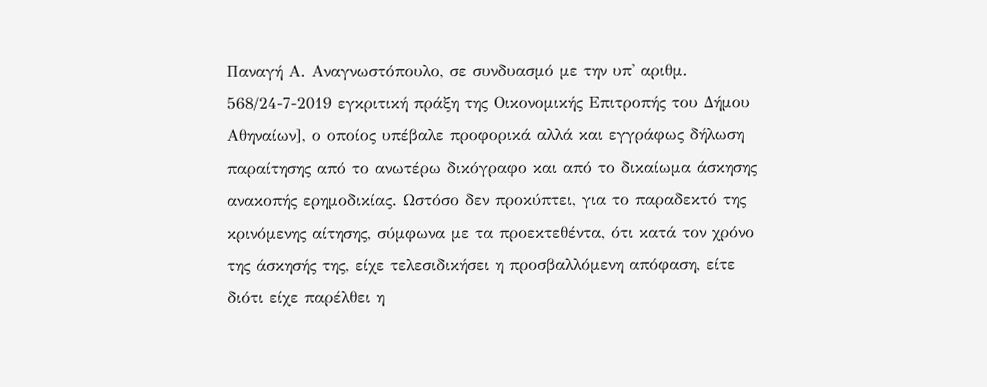Παναγή Α. Αναγνωστόπουλο, σε συνδυασμό με την υπ' αριθμ. 568/24-7-2019 εγκριτική πράξη της Οικονομικής Επιτροπής του Δήμου Αθηναίων], ο οποίος υπέβαλε προφορικά αλλά και εγγράφως δήλωση παραίτησης από το ανωτέρω δικόγραφο και από το δικαίωμα άσκησης ανακοπής ερημοδικίας. Ωστόσο δεν προκύπτει, για το παραδεκτό της κρινόμενης αίτησης, σύμφωνα με τα προεκτεθέντα, ότι κατά τον χρόνο της άσκησής της, είχε τελεσιδικήσει η προσβαλλόμενη απόφαση, είτε διότι είχε παρέλθει η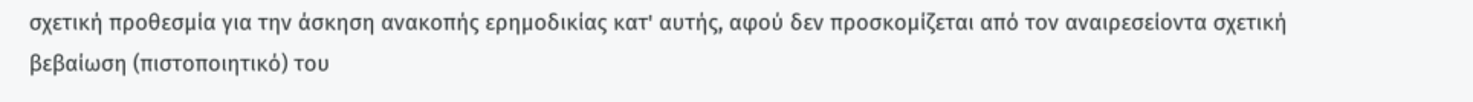σχετική προθεσμία για την άσκηση ανακοπής ερημοδικίας κατ' αυτής, αφού δεν προσκομίζεται από τον αναιρεσείοντα σχετική βεβαίωση (πιστοποιητικό) του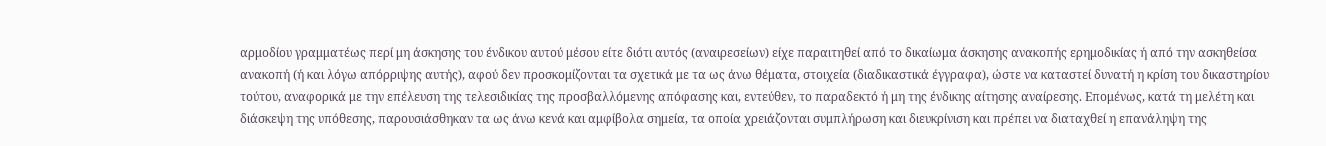αρμοδίου γραμματέως περί μη άσκησης του ένδικου αυτού μέσου είτε διότι αυτός (αναιρεσείων) είχε παραιτηθεί από το δικαίωμα άσκησης ανακοπής ερημοδικίας ή από την ασκηθείσα ανακοπή (ή και λόγω απόρριψης αυτής), αφού δεν προσκομίζονται τα σχετικά με τα ως άνω θέματα, στοιχεία (διαδικαστικά έγγραφα), ώστε να καταστεί δυνατή η κρίση του δικαστηρίου τούτου, αναφορικά με την επέλευση της τελεσιδικίας της προσβαλλόμενης απόφασης και, εντεύθεν, το παραδεκτό ή μη της ένδικης αίτησης αναίρεσης. Επομένως, κατά τη μελέτη και διάσκεψη της υπόθεσης, παρουσιάσθηκαν τα ως άνω κενά και αμφίβολα σημεία, τα οποία χρειάζονται συμπλήρωση και διευκρίνιση και πρέπει να διαταχθεί η επανάληψη της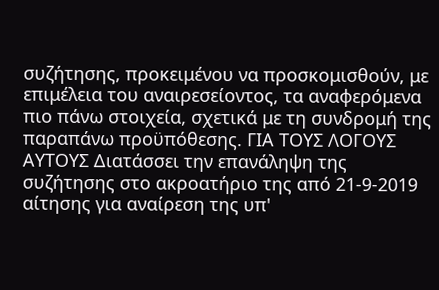συζήτησης, προκειμένου να προσκομισθούν, με επιμέλεια του αναιρεσείοντος, τα αναφερόμενα πιο πάνω στοιχεία, σχετικά με τη συνδρομή της παραπάνω προϋπόθεσης. ΓΙΑ ΤΟΥΣ ΛΟΓΟΥΣ ΑΥΤΟΥΣ Διατάσσει την επανάληψη της συζήτησης στο ακροατήριο της από 21-9-2019 αίτησης για αναίρεση της υπ'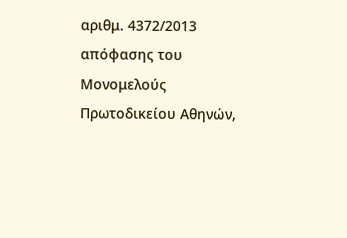αριθμ. 4372/2013 απόφασης του Μονομελούς Πρωτοδικείου Αθηνών,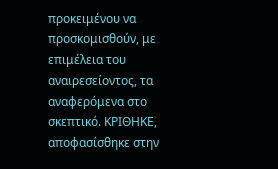προκειμένου να προσκομισθούν, με επιμέλεια του αναιρεσείοντος, τα αναφερόμενα στο σκεπτικό. ΚΡΙΘΗΚΕ, αποφασίσθηκε στην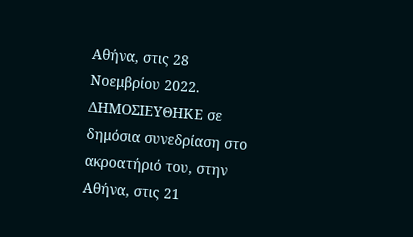Αθήνα, στις 28 Νοεμβρίου 2022. ΔΗΜΟΣΙΕΥΘΗΚΕ σε δημόσια συνεδρίαση στο ακροατήριό του, στην Αθήνα, στις 21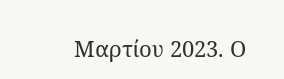Μαρτίου 2023. Ο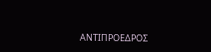ΑΝΤΙΠΡΟΕΔΡΟΣ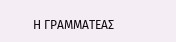Η ΓΡΑΜΜΑΤΕΑΣ